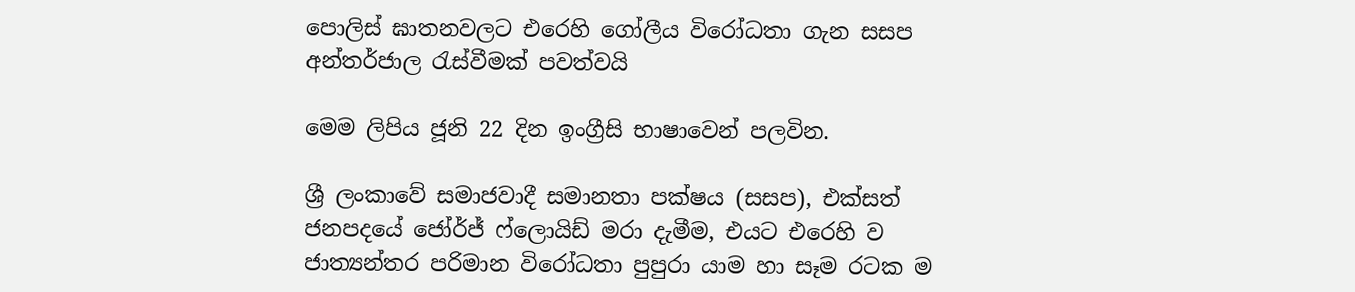පොලිස් ඝාතනවලට එරෙහි ගෝලීය විරෝධතා ගැන සසප අන්තර්ජාල රැස්වීමක් පවත්වයි

මෙම ලිපිය ජූනි 22 දින ඉංග්‍රීසි භාෂාවෙන් පලවින.

ශ්‍රී ලංකාවේ සමාජවාදී සමානතා පක්ෂය (සසප), එක්සත් ජනපදයේ ජෝර්ජ් ෆ්ලොයිඩ් මරා දැමීම, එයට එරෙහි ව ජාත්‍යන්තර පරිමාන විරෝධතා පුපුරා යාම හා සෑම රටක ම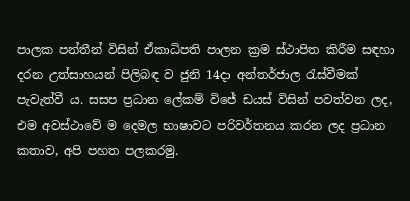පාලක පන්තීන් විසින් ඒකාධිපති පාලන ක්‍රම ස්ථාපිත කිරීම සඳහා දරන උත්සාහයන් පිලිබඳ ව ජුනි 14දා අන්තර්ජාල රැස්වීමක් පැවැත්වී ය. සසප ප්‍රධාන ලේකම් විජේ ඩයස් විසින් පවත්වන ලද, එම අවස්ථාවේ ම දෙමල භාෂාවට පරිවර්තනය කරන ලද ප්‍රධාන කතාව, අපි පහත පලකරමු.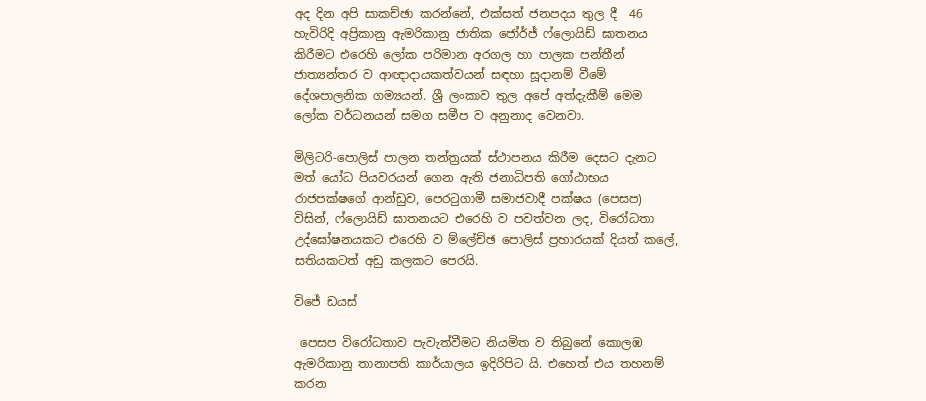අද දින අපි සාකච්ඡා කරන්නේ, එක්සත් ජනපදය තුල දී  46 හැවිරිදි අප්‍රිකානු ඇමරිකානු ජාතික ජෝර්ජ් ෆ්ලොයිඩ් ඝාතනය කිරීමට එ‍රෙහි ලෝක පරිමාන අරගල හා පාලක පන්තීන් ජාත්‍යන්තර ව ආඥාදායකත්වයන් සඳහා සූදානම් වීමේ දේශපාලනික ගම්‍යයන්. ශ්‍රී ලංකාව තුල අපේ අත්දැකීම් මෙම ලෝක වර්ධනයන් සමග සමීප ව අනුනාද වෙනවා.

මිලිටරි-පොලිස් පාලන තන්ත්‍රයක් ස්ථාපනය කිරීම දෙසට දැනට මත් යෝධ පියවරයන් ගෙන ඇති ජනාධිපති ගෝඨාභය රාජපක්ෂගේ ආන්ඩුව, පෙරටුගාමී සමාජවාදී පක්ෂය (පෙසප) විසින්, ෆ්ලොයිඩ් ඝාතනයට එරෙහි ව පවත්වන ලද, විරෝධතා උද්ඝෝෂනයකට එරෙහි ව ම්ලේච්ඡ පොලිස් ප්‍රහාරයක් දියත් කලේ, සතියකටත් අඩු කලකට පෙරයි.

විජේ ඩයස්

 පෙසප විරෝධතාව පැවැත්වීමට නියමිත ව තිබුනේ කොලඹ ඇමරිකානු තානාපති කාර්යාලය ඉදිරිපිට යි. එහෙත් එය තහනම් කරන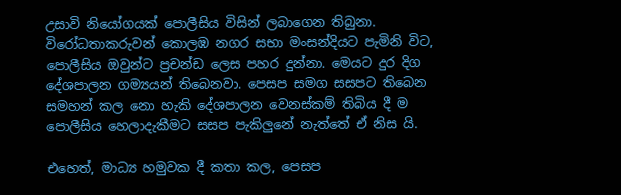උසාවි නියෝගයක් පොලීසිය විසින් ලබාගෙන තිබුනා. විරෝධතාකරුවන් කොලඹ නගර සභා මංසන්දියට පැමිනි විට, පොලීසිය ඔවුන්ට ප්‍රචන්ඩ ලෙස පහර දුන්නා. මෙයට දුර දිග දේශපාලන ගම්‍යයන් තිබෙනවා. පෙසප සමග සසපට තිබෙන සමහන් කල නො හැකි දේශපාලන වෙනස්කම් තිබිය දී ම පොලීසිය හෙලාදැකීමට සසප පැකිලුනේ නැත්තේ ඒ නිස යි.

එහෙත්, මාධ්‍ය හමුවක දී කතා කල, පෙසප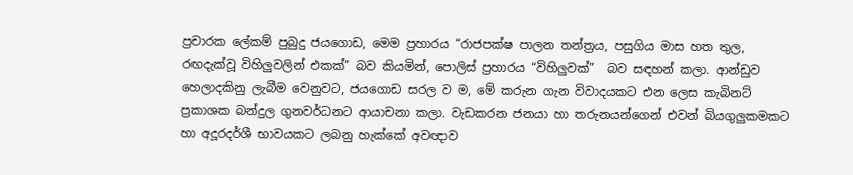ප්‍රචාරක ලේකම් පුබුදු ජයගොඩ, මෙම ප්‍රහාරය “රාජපක්ෂ පාලන තන්ත්‍රය, පසුගිය මාස හත තුල, රඟදැක්වූ විහිලුවලින් එකක්” බව කියමින්, පොලිස් ප්‍රහාරය “විහිලුවක්”  බව සඳහන් කලා. ආන්ඩුව හෙලාදකිනු ලැබීම වෙනුවට, ජයගොඩ සරල ව ම, මේ කරුන ගැන විවාදයකට එන ලෙස කැබිනට් ප්‍රකාශක බන්දුල ගුනවර්ධනට ආයාචනා කලා. වැඩකරන ජනයා හා තරුනයන්ගෙන් එවන් බියගුලුකමකට හා අදූරදර්ශී භාවයකට ලබනු හැක්කේ අවඥාව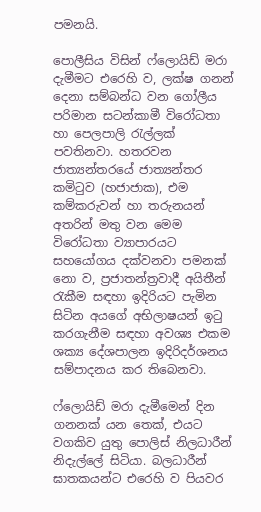පමනයි.

පොලීසිය විසින් ෆ්ලොයිඩ් මරා දැමීමට එරෙහි ව, ලක්ෂ ගනන් දෙනා සම්බන්ධ වන ගෝලීය පරිමාන සටන්කාමී විරෝධතා හා පෙලපාලි රැල්ලක් පවතිනවා. හතරවන ජාත්‍යන්තරයේ ජාත්‍යන්තර කමිටුව (හජාජාක), එම  කම්කරුවන් හා තරුනයන් අතරින් මතු වන මෙම විරෝධතා ව්‍යාපාරයට සහයෝගය දක්වනවා පමනක් නො ව, ප්‍රජාතන්ත්‍රවාදී අයිතීන් රැකීම සඳහා ඉදිරියට පැමින සිටින අයගේ අභිලාෂයන් ඉටු කරගැනීම සඳහා අවශ්‍ය එකම ශක්‍ය දේශපාලන ඉදිරිදර්ශනය සම්පාදනය කර තිබෙනවා.

ෆ්ලොයිඩ් මරා දැමීමෙන් දින ගනනක් යන තෙක්, එයට වගකිව යුතු පොලිස් නිලධාරීන් නිදැල්ලේ සිටියා. බලධාරීන් ඝාතකයන්ට එරෙහි ව පියවර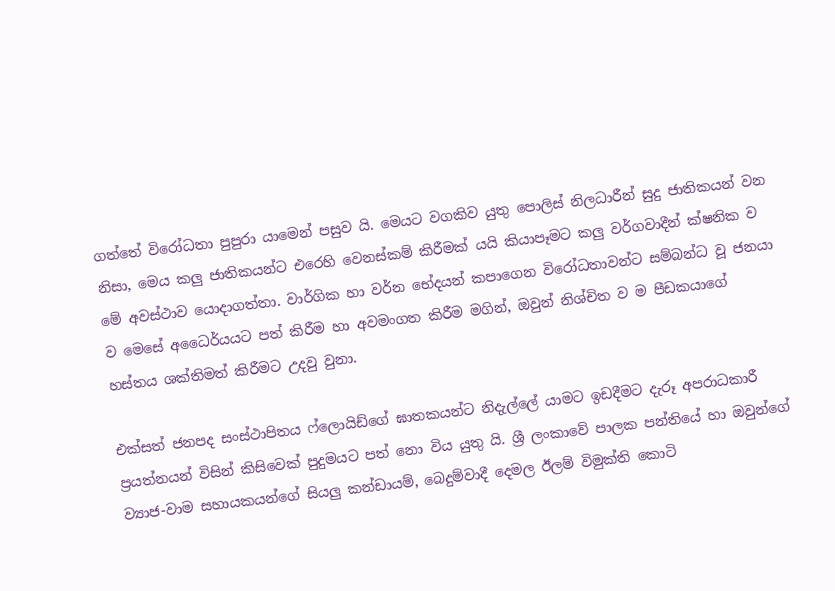ගත්තේ විරෝධතා පුපුරා යාමෙන් පසුව යි. මෙයට වගකිව යුතු පොලිස් නිලධාරීන් සුදු ජාතිකයන් වන නිසා, මෙය කලු ජාතිකයන්ට එරෙහි වෙනස්කම් කිරීමක් යයි කියාපෑමට කලු වර්ගවාදීන් ක්ෂනික ව මේ අවස්ථාව යොදාගත්තා. වාර්ගික හා වර්න භේදයන් කපාගෙන විරෝධතාවන්ට සම්බන්ධ වූ ජනයා ව මෙසේ අධෛර්යයට පත් කිරීම හා අවමංගත කිරීම මගින්, ඔවුන් නිශ්චිත ව ම පීඩකයාගේ හස්තය ශක්තිමත් කිරීමට උදවු වුනා.

එක්සත් ජනපද සංස්ථාපිතය ෆ්ලොයිඩ්ගේ ඝාතකයන්ට නිදැල්ලේ යාමට ඉඩදීමට දැරූ අපරාධකාරී ප්‍රයත්නයන් විසින් කිසිවෙක් පුදුමයට පත් නො විය යුතු යි. ශ්‍රී ලංකාවේ පාලක පන්තියේ හා ඔවුන්ගේ ව්‍යාජ-වාම සහායකයන්ගේ සියලු කන්ඩායම්, බෙදුම්වාදී දෙමල ඊලම් විමුක්ති කොටි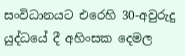සංවිධානයට එරෙහි 30-අවුරුදු යුද්ධයේ දී අහිංසක දෙමල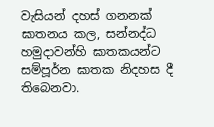වැසියන් දහස් ගනනක් ඝාතනය කල, සන්නද්ධ හමුදාවන්හි ඝාතකයන්ට සම්පූර්න ඝාතක නිදහස දී තිබෙනවා.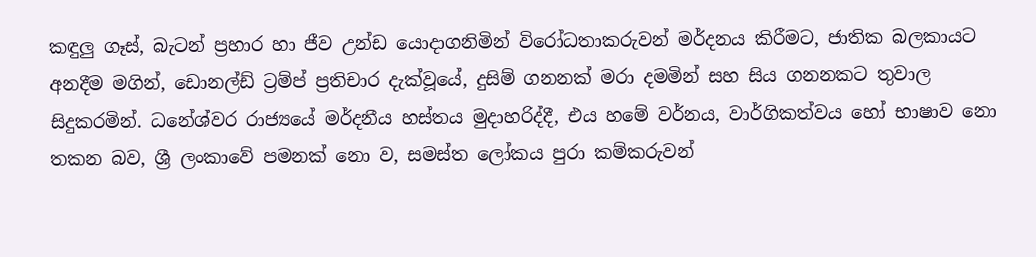කඳුලු ගෑස්, බැටන් ප්‍රහාර හා ජීව උන්ඩ යොදාගනිමින් විරෝධතාකරුවන් මර්දනය කිරීමට, ජාතික බලකායට අනදීම මගින්, ඩොනල්ඩ් ට්‍රම්ප් ප්‍රතිචාර දැක්වූයේ, දුසිම් ගනනක් මරා දමමින් සහ සිය ගනනකට තුවාල සිදුකරමින්. ධනේශ්වර රාජ්‍යයේ මර්දනීය හස්තය මුදාහරිද්දී, එය හමේ වර්නය, වාර්ගිකත්වය හෝ භාෂාව නො තකන බව, ශ්‍රී ලංකාවේ පමනක් නො ව, සමස්ත ලෝකය පුරා කම්කරුවන්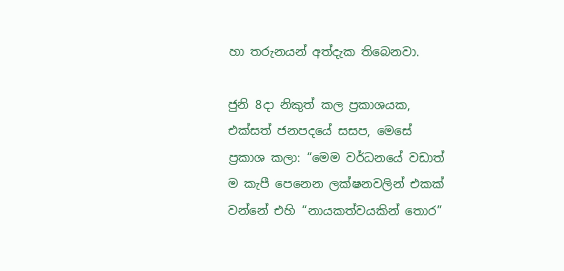හා තරුනයන් අත්දැක තිබෙනවා.

ජුනි 8දා නිකුත් කල ප්‍රකාශයක, එක්සත් ජනපදයේ සසප, මෙසේ ප්‍රකාශ කලා: “මෙම වර්ධනයේ වඩාත් ම කැපී පෙනෙන ලක්ෂනවලින් එකක් වන්නේ එහි “නායකත්වයකින් තොර”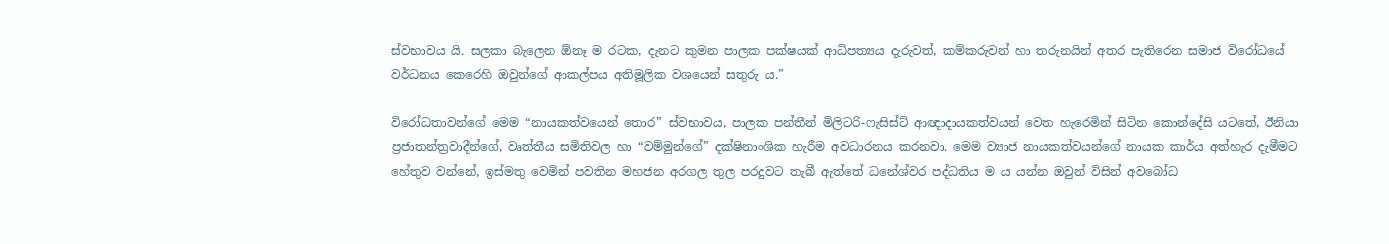ස්වභාවය යි. සලකා බැලෙන ඕනෑ ම රටක, දැනට කුමන පාලක පක්ෂයක් ආධිපත්‍යය දැරුවත්, කම්කරුවන් හා තරුනයින් අතර පැතිරෙන සමාජ විරෝධයේ වර්ධනය කෙරෙහි ඔවුන්ගේ ආකල්පය අතිමූලික වශයෙන් සතුරු ය.”

විරෝධතාවන්ගේ මෙම “නායකත්වයෙන් තොර” ස්වභාවය, පාලක පන්තීන් මිලිටරි-ෆැසිස්ට් ආඥාදායකත්වයන් වෙත හැරෙමින් සිටින කොන්දේසි යටතේ, ඊනියා ප්‍රජාතන්ත්‍රවාදීන්ගේ, වෘත්තීය සමිතිවල හා “වම්මුන්ගේ” දක්ෂිනාංශික හැරීම අවධාරනය කරනවා. මෙම ව්‍යාජ නායකත්වයන්ගේ නායක කාර්ය අත්හැර දැමීමට හේතුව වන්නේ, ඉස්මතු වෙමින් පවතින මහජන අරගල තුල පරදුවට තැබී ඇත්තේ ධනේශ්වර පද්ධතිය ම ය යන්න ඔවුන් විසින් අවබෝධ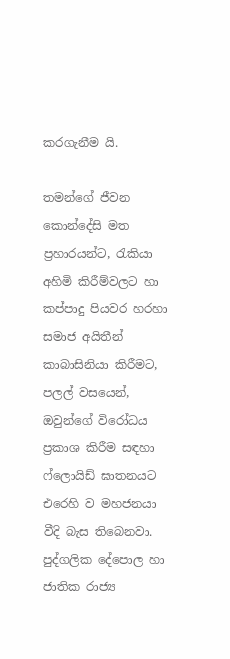කරගැනීම යි.

තමන්ගේ ජීවන කොන්දේසි මත ප්‍රහාරයන්ට, රැකියා අහිමි කිරීම්වලට හා කප්පාදු පියවර හරහා සමාජ අයිතීන් කාබාසිනියා කිරීමට, පලල් වසයෙන්, ඔවුන්ගේ විරෝධය ප්‍රකාශ කිරීම සඳහා ෆ්ලොයිඩ් ඝාතනයට එරෙහි ව මහජනයා වීදි බැස තිබෙනවා. පුද්ගලික දේපොල හා ජාතික රාජ්‍ය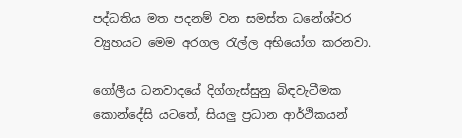පද්ධතිය මත පදනම් වන සමස්ත ධනේශ්වර ව්‍යුහයට මෙම අරගල රැල්ල අභියෝග කරනවා.

ගෝලීය ධනවාදයේ දිග්ගැස්සුනු බිඳවැටීමක කොන්දේසි යටතේ, සියලු ප්‍රධාන ආර්ථිකයන්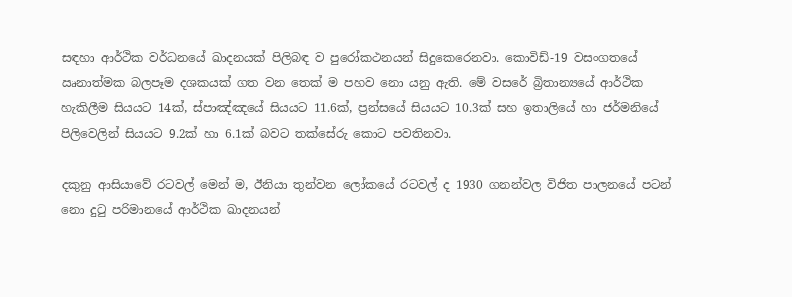සඳහා ආර්ථික වර්ධනයේ ඛාදනයක් පිලිබඳ ව පුරෝකථනයන් සිදුකෙරෙනවා. කොවිඩ්-19 වසංගතයේ ඍනාත්මක බලපෑම දශකයක් ගත වන තෙක් ම පහව නො යනු ඇති. මේ වසරේ බ්‍රිතාන්‍යයේ ආර්ථික හැකිලීම සියයට 14ක්, ස්පාඤ්ඤයේ සියයට 11.6ක්, ප්‍රන්සයේ සියයට 10.3ක් සහ ඉතාලියේ හා ජර්මනියේ පිලිවෙලින් සියයට 9.2ක් හා 6.1ක් බවට තක්සේරු කොට පවතිනවා.

දකුනු ආසියාවේ රටවල් මෙන් ම, ඊනියා තුන්වන ලෝකයේ රටවල් ද 1930 ගනන්වල විජිත පාලනයේ පටන් නො දුටු පරිමානයේ ආර්ථික ඛාදනයන්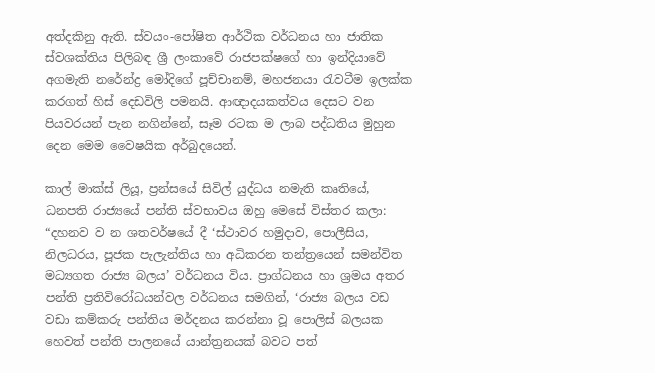අත්දකිනු ඇති. ස්වයං-පෝෂිත ආර්ථික වර්ධනය හා ජාතික ස්වශක්තිය පිලිබඳ ශ්‍රී ලංකාවේ රාජපක්ෂගේ හා ඉන්දියාවේ අගමැති නරේන්ද්‍ර මෝදිගේ පූච්චානම්, මහජනයා රැවටීම ඉලක්ක කරගත් හිස් දෙඩවිලි පමනයි. ආඥාදයකත්වය දෙසට වන පියවරයන් පැන නගින්නේ, සෑම රටක ම ලාබ පද්ධතිය මුහුන දෙන මෙම වෛෂයික අර්බුදයෙන්.

කාල් මාක්ස් ලියූ, ප්‍රන්සයේ සිවිල් යුද්ධය නමැති කෘතියේ, ධනපති රාජ්‍යයේ පන්ති ස්වභාවය ඔහු මෙසේ විස්තර කලා: “දහනව ව න ශතවර්ෂයේ දී ‘ස්ථාවර හමුදාව, පොලීසිය, නිලධරය, පූජක පැලැන්තිය හා අධිකරන තන්ත්‍රයෙන් සමන්විත මධ්‍යගත රාජ්‍ය බලය’ වර්ධනය විය. ප්‍රාග්ධනය හා ශ්‍රමය අතර පන්ති ප්‍රතිවිරෝධයන්වල වර්ධනය සමගින්, ‘රාජ්‍ය බලය වඩ වඩා කම්කරු පන්තිය මර්දනය කරන්නා වූ පොලිස් බලයක හෙවත් පන්ති පාලනයේ යාන්ත්‍රනයක් බවට පත්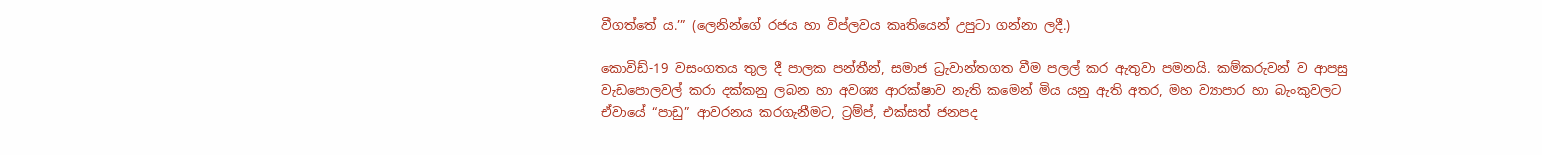වීගත්තේ ය.’” (ලෙනින්ගේ රජය හා විප්ලවය කෘතියෙන් උපුටා ගන්නා ලදී.)

කොවිඩ්-19 වසංගතය තුල දී පාලක පන්තීන්, සමාජ ධ්‍රැවාන්තගත වීම පලල් කර ඇතුවා පමනයි. කම්කරුවන් ව ආපසු වැඩපොලවල් කරා දක්කනු ලබන හා අවශ්‍ය ආරක්ෂාව නැති කමෙන් මිය යනු ඇති අතර, මහ ව්‍යාපාර හා බැංකුවලට ඒවායේ “පාඩු” ආවරනය කරගැනීමට, ට්‍රම්ප්, එක්සත් ජනපද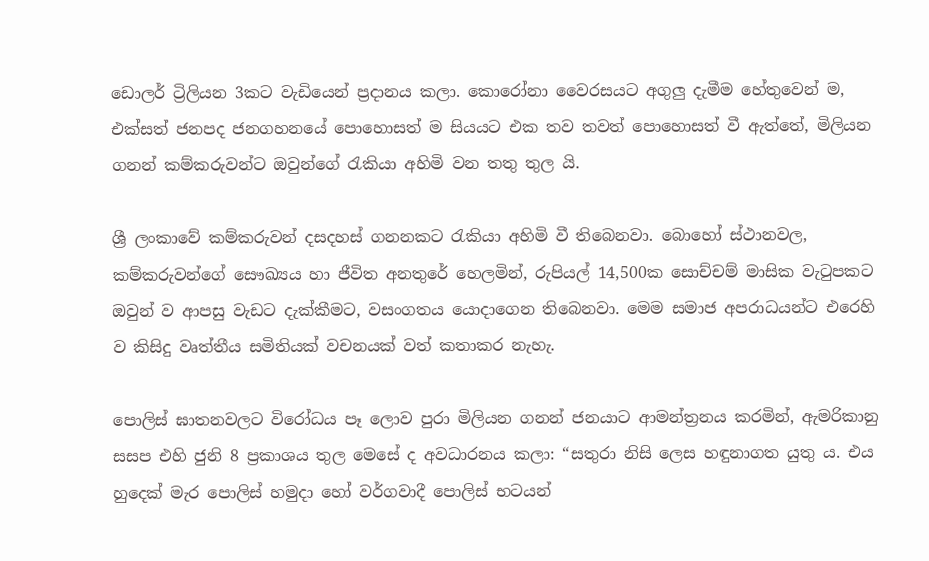ඩොලර් ට්‍රිලියන 3කට වැඩියෙන් ප්‍රදානය කලා. කොරෝනා වෛරසයට අගුලු දැමීම හේතුවෙන් ම, එක්සත් ජනපද ජනගහනයේ පොහොසත් ම සියයට එක තව තවත් පොහොසත් වී ඇත්තේ, මිලියන ගනන් කම්කරුවන්ට ඔවුන්ගේ රැකියා අහිමි වන තතු තුල යි.

ශ්‍රී ලංකාවේ කම්කරුවන් දසදහස් ගනනකට රැකියා අහිමි වී තිබෙනවා. බොහෝ ස්ථානවල, කම්කරුවන්ගේ සෞඛ්‍යය හා ජීවිත අනතුරේ හෙලමින්, රුපියල් 14,500ක සොච්චම් මාසික වැටුපකට ඔවුන් ව ආපසු වැඩට දැක්කීමට, වසංගතය යොදාගෙන තිබෙනවා. මෙම සමාජ අපරාධයන්ට එරෙහි ව කිසිදු වෘත්තීය සමිතියක් වචනයක් වත් කතාකර නැහැ.

පොලිස් ඝාතනවලට විරෝධය පෑ ලොව පුරා මිලියන ගනන් ජනයාට ආමන්ත්‍රනය කරමින්, ඇමරිකානු සසප එහි ජුනි 8 ප්‍රකාශය තුල මෙසේ ද අවධාරනය කලා: “සතුරා නිසි ලෙස හඳුනාගත යුතු ය. එය හුදෙක් මැර පොලිස් හමුදා හෝ වර්ගවාදී පොලිස් භටයන්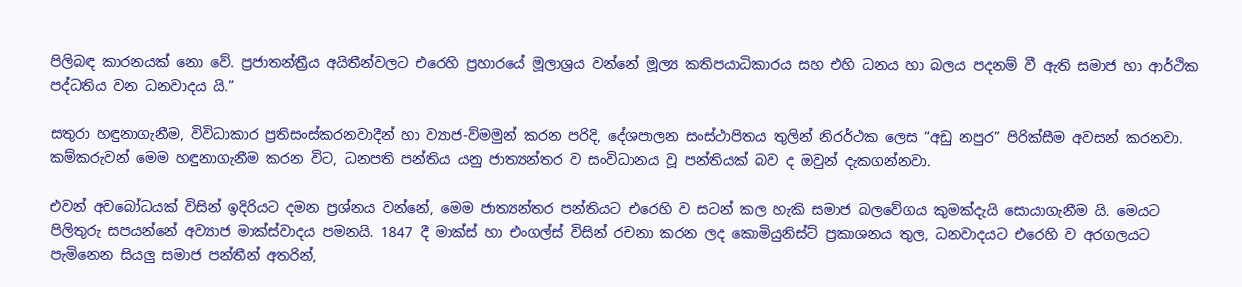පිලිබඳ කාරනයක් නො වේ. ප්‍රජාතන්ත්‍රීය අයිතීන්වලට එරෙහි ප්‍රහාරයේ මූලාශ්‍රය වන්නේ මූල්‍ය කතිපයාධිකාරය සහ එහි ධනය හා බලය පදනම් වී ඇති සමාජ හා ආර්ථික පද්ධතිය වන ධනවාදය යි.”

සතුරා හඳුනාගැනීම, විවිධාකාර ප්‍රතිසංස්කරනවාදීන් හා ව්‍යාජ-ව්මමුන් කරන පරිදි, දේශපාලන සංස්ථාපිතය තුලින් නිරර්ථක ලෙස “අඩු නපුර” පිරික්සීම අවසන් කරනවා. කම්කරුවන් මෙම හඳුනාගැනීම කරන විට, ධනපති පන්තිය යනු ජාත්‍යන්තර ව සංවිධානය වූ පන්තියක් බව ද ඔවුන් දැකගන්නවා.

එවන් අවබෝධයක් විසින් ඉදිරියට දමන ප්‍රශ්නය වන්නේ, මෙම ජාත්‍යන්තර පන්තියට එරෙහි ව සටන් කල හැකි සමාජ බලවේගය කුමක්දැයි සොයාගැනීම යි. මෙයට පිලිතුරු සපයන්නේ අව්‍යාජ මාක්ස්වාදය පමනයි. 1847 දී මාක්ස් හා එංගල්ස් විසින් රචනා කරන ලද කොමියුනිස්ට් ප්‍රකාශනය තුල, ධනවාදයට එරෙහි ව අරගලයට පැමිනෙන සියලු සමාජ පන්තීන් අතරින්,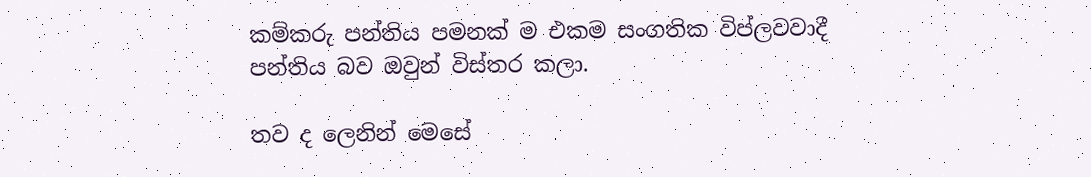කම්කරු පන්තිය පමනක් ම එකම සංගතික විප්ලවවාදී පන්තිය බව ඔවුන් විස්තර කලා.

තව ද ලෙනින් මෙසේ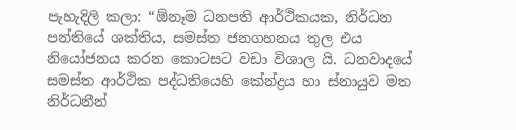පැහැදිලි කලා: “ඕනෑම ධනපති ආර්ථිකයක, නිර්ධන පන්තියේ ශක්තිය, සමස්ත ජනගහනය තුල එය නියෝජනය කරන කොටසට වඩා විශාල යි. ධනවාදයේ සමස්ත ආර්ථික පද්ධතියෙහි කේන්ද්‍රය හා ස්නායුව මත නිර්ධනීන්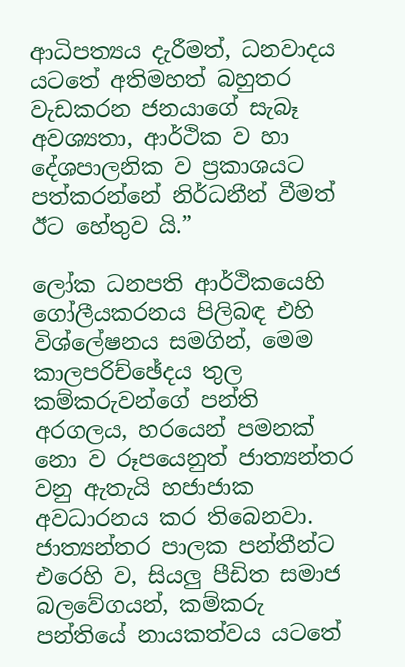ආධිපත්‍යය දැරීමත්, ධනවාදය යටතේ අතිමහත් බහුතර වැඩකරන ජනයාගේ සැබෑ අවශ්‍යතා, ආර්ථික ව හා දේශපාලනික ව ප්‍රකාශයට පත්කරන්නේ නිර්ධනීන් වීමත් ඊට හේතුව යි.”

ලෝක ධනපති ආර්ථිකයෙහි ගෝලීයකරනය පිලිබඳ එහි විශ්ලේෂනය සමගින්, මෙම කාලපරිච්ඡේදය තුල කම්කරුවන්ගේ පන්ති අරගලය, හරයෙන් පමනක් නො ව රූපයෙනුත් ජාත්‍යන්තර වනු ඇතැයි හජාජාක අවධාරනය කර තිබෙනවා. ජාත්‍යන්තර පාලක පන්තීන්ට එරෙහි ව, සියලු පීඩිත සමාජ බලවේගයන්, කම්කරු පන්තියේ නායකත්වය යටතේ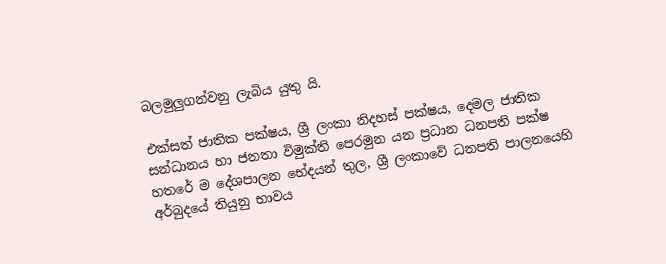බලමුලුගන්වනු ලැබිය යුතු යි.

එක්සත් ජාතික පක්ෂය, ශ්‍රී ලංකා නිදහස් පක්ෂය, දෙමල ජාතික සන්ධානය හා ජනතා විමුක්ති පෙරමුන යන ප්‍රධාන ධනපති පක්ෂ හතරේ ම දේශපාලන භේදයන් තුල, ශ්‍රී ලංකාවේ ධනපති පාලනයෙහි අර්බුදයේ තියුනු භාවය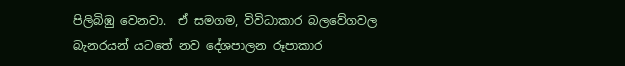පිලිබිඹු වෙනවා.  ඒ සමගම, විවිධාකාර බලවේගවල බැනරයන් යටතේ නව දේශපාලන රූපාකාර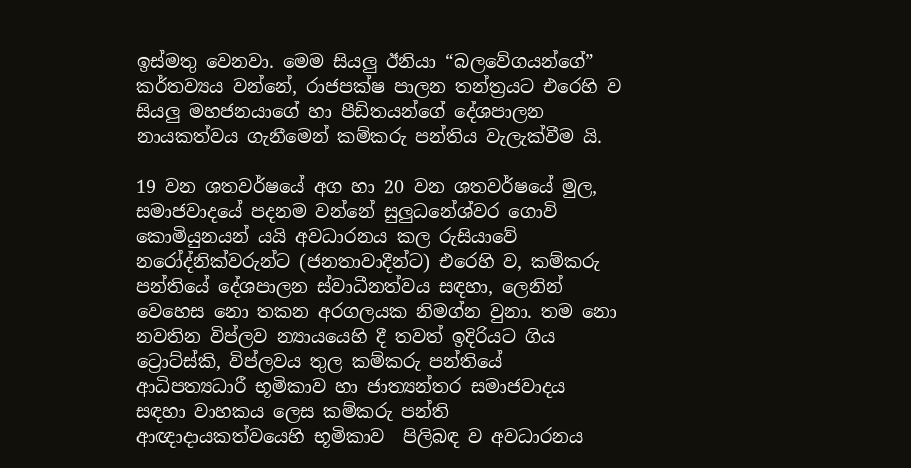ඉස්මතු වෙනවා. මෙම සියලු ඊනියා “බලවේගයන්ගේ” කර්තව්‍යය වන්නේ, රාජපක්ෂ පාලන තන්ත්‍රයට එරෙහි ව සියලු මහජනයාගේ හා පීඩිතයන්ගේ දේශපාලන නායකත්වය ගැනීමෙන් කම්කරු පන්තිය වැලැක්වීම යි.

19 වන ශතවර්ෂයේ අග හා 20 වන ශතවර්ෂයේ මුල, සමාජවාදයේ පදනම වන්නේ සුලුධනේශ්වර ගොවි කොමියුනයන් යයි අවධාරනය කල රුසියාවේ නරෝද්නික්වරුන්ට (ජනතාවාදීන්ට) එරෙහි ව, කම්කරු පන්තියේ දේශපාලන ස්වාධීනත්වය සඳහා, ලෙනින් වෙහෙස නො තකන අරගලයක නිමග්න වුනා. තම නො නවතින විප්ලව න්‍යායයෙහි දී තවත් ඉදිරියට ගිය ට්‍රොට්ස්කි, විප්ලවය තුල කම්කරු පන්තියේ ආධිපත්‍යධාරී භූමිකාව හා ජාත්‍යන්තර සමාජවාදය සඳහා වාහකය ලෙස කම්කරු පන්ති ආඥාදායකත්වයෙහි භූමිකාව  පිලිබඳ ව අවධාරනය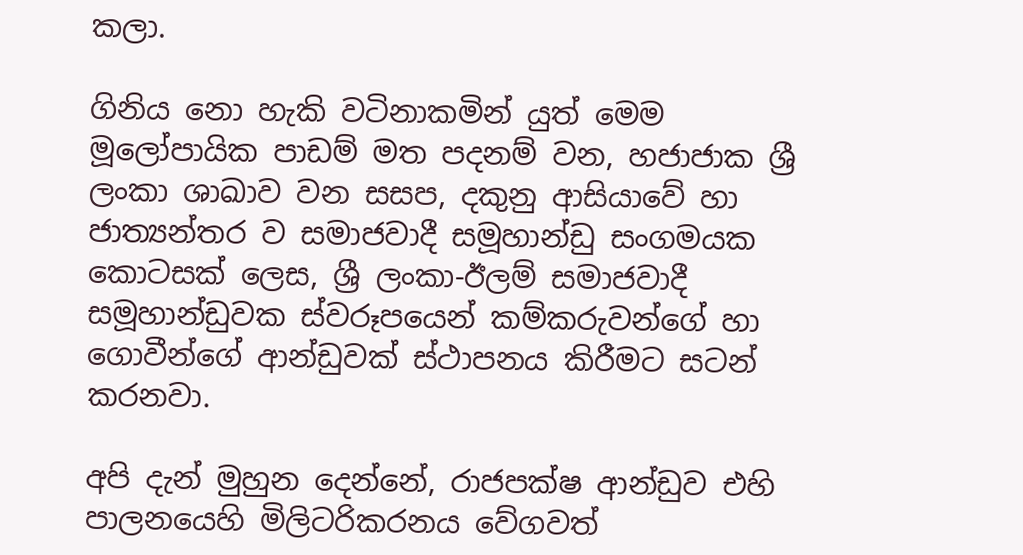කලා.

ගිනිය නො හැකි වටිනාකමින් යුත් මෙම මූලෝපායික පාඩම් මත පදනම් වන, හජාජාක ශ්‍රී ලංකා ශාඛාව වන සසප, දකුනු ආසියාවේ හා ජාත්‍යන්තර ව සමාජවාදී සමූහාන්ඩු සංගමයක කොටසක් ලෙස, ශ්‍රී ලංකා-ඊලම් සමාජවාදී සමූහාන්ඩුවක ස්වරූපයෙන් කම්කරුවන්ගේ හා ගොවීන්ගේ ආන්ඩුවක් ස්ථාපනය කිරීමට සටන් කරනවා.

අපි දැන් මුහුන දෙන්නේ, රාජපක්ෂ ආන්ඩුව එහි පාලනයෙහි මිලිටරිකරනය වේගවත්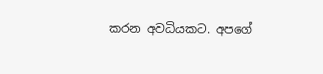කරන අවධියකට. අපගේ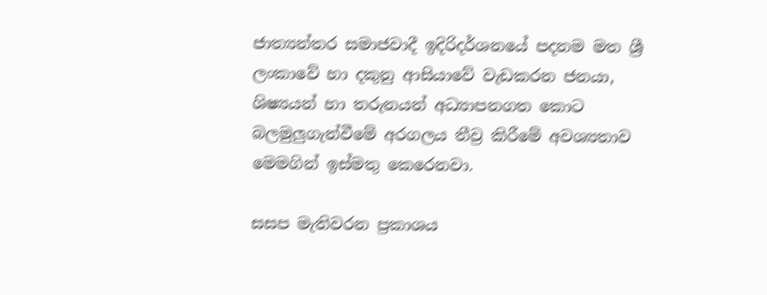ජාත්‍යන්තර සමාජවාදී ඉදිරිදර්ශනයේ පදනම මත ශ්‍රී ලංකාවේ හා දකුනු ආසියාවේ වැඩකරන ජනයා, ශිෂ්‍යයන් හා තරුනයන් අධ්‍යාපනගත කොට බලමුලුගැන්වීමේ අරගලය තීව්‍ර කිරීමේ අවශ්‍යතාව මෙමගින් ඉස්මතු කෙරෙනවා.

සසප මැතිවරන ප්‍රකාශය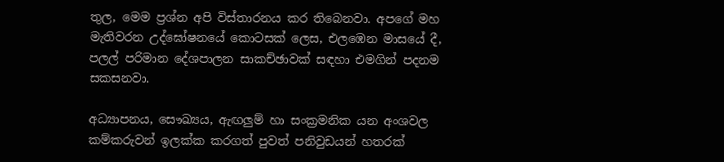තුල, මෙම ප්‍රශ්න අපි විස්තාරනය කර තිබෙනවා. අපගේ මහ මැතිවරන උද්ඝෝෂනයේ කොටසක් ලෙස, එලඹෙන මාසයේ දී, පලල් පරිමාන දේශපාලන සාකච්ඡාවක් සඳහා එමගින් පදනම සකසනවා.

අධ්‍යාපනය, සෞඛ්‍යය, ඇඟලුම් හා සංක්‍රමනික යන අංශවල කම්කරුවන් ඉලක්ක කරගත් පුවත් පනිවුඩයන් හතරක්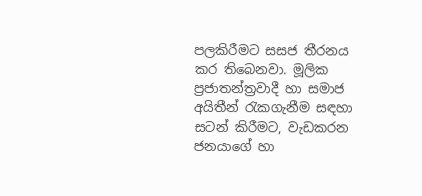පලකිරීමට සසජ තීරනය කර තිබෙනවා. මූලික ප්‍රජාතන්ත්‍රවාදී හා සමාජ අයිතීන් රැකගැනීම සඳහා සටන් කිරීමට, වැඩකරන ජනයාගේ හා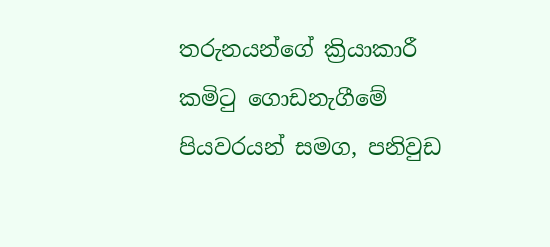තරුනයන්ගේ ක්‍රියාකාරී කමිටු ගොඩනැගීමේ පියවරයන් සමග, පනිවුඩ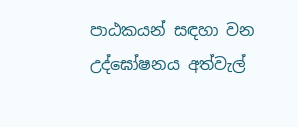පාඨකයන් සඳහා වන උද්ඝෝෂනය අත්වැල්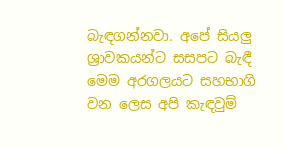බැඳගන්නවා. අපේ සියලු ශ්‍රාවකයන්ට සසපට බැඳී මෙම අරගලයට සහභාගි වන ලෙස අපි කැඳවුම්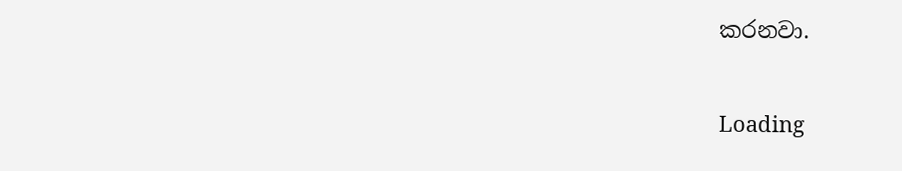කරනවා.

Loading